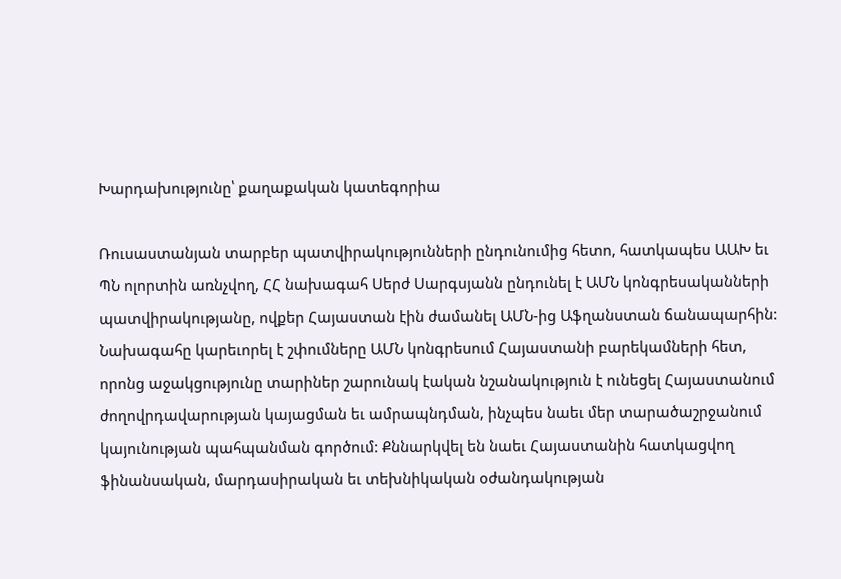Խարդախությունը՝ քաղաքական կատեգորիա

Ռուսաստանյան տարբեր պատվիրակությունների ընդունումից հետո, հատկապես ԱԱԽ եւ ՊՆ ոլորտին առնչվող, ՀՀ նախագահ Սերժ Սարգսյանն ընդունել է ԱՄՆ կոնգրեսականների պատվիրակությանը, ովքեր Հայաստան էին ժամանել ԱՄՆ-ից Աֆղանստան ճանապարհին: Նախագահը կարեւորել է շփումները ԱՄՆ կոնգրեսում Հայաստանի բարեկամների հետ, որոնց աջակցությունը տարիներ շարունակ էական նշանակություն է ունեցել Հայաստանում ժողովրդավարության կայացման եւ ամրապնդման, ինչպես նաեւ մեր տարածաշրջանում կայունության պահպանման գործում: Քննարկվել են նաեւ Հայաստանին հատկացվող ֆինանսական, մարդասիրական եւ տեխնիկական օժանդակության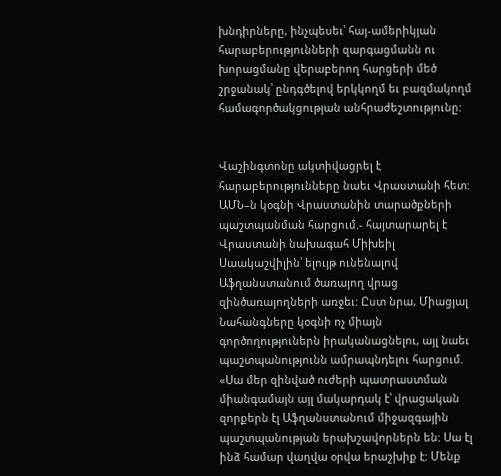խնդիրները, ինչպեսեւ՝ հայ-ամերիկյան հարաբերությունների զարգացմանն ու խորացմանը վերաբերող հարցերի մեծ շրջանակ՝ ընդգծելով երկկողմ եւ բազմակողմ համագործակցության անհրաժեշտությունը:


Վաշինգտոնը ակտիվացրել է հարաբերությունները նաեւ Վրաստանի հետ: ԱՄՆ–ն կօգնի Վրաստանին տարածքների պաշտպանման հարցում.- հայտարարել է Վրաստանի նախագահ Միխեիլ Սաակաշվիլին՝ ելույթ ունենալով Աֆղանստանում ծառայող վրաց զինծառայողների առջեւ: Ըստ նրա, Միացյալ Նահանգները կօգնի ոչ միայն գործողություներն իրականացնելու, այլ նաեւ պաշտպանությունն ամրապնդելու հարցում. «Սա մեր զինված ուժերի պատրաստման միանգամայն այլ մակարդակ է՝ վրացական զորքերն էլ Աֆղանստանում միջազգային պաշտպանության երախշավորներն են: Սա էլ ինձ համար վաղվա օրվա երաշխիք է: Մենք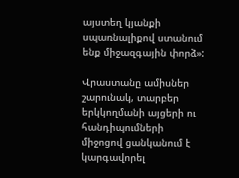այստեղ կյանքի սպառնալիքով ստանում ենք միջազգային փորձ»:

Վրաստանը ամիսներ շարունակ, տարբեր երկկողմանի այցերի ու հանդիպումների միջոցով ցանկանում է կարգավորել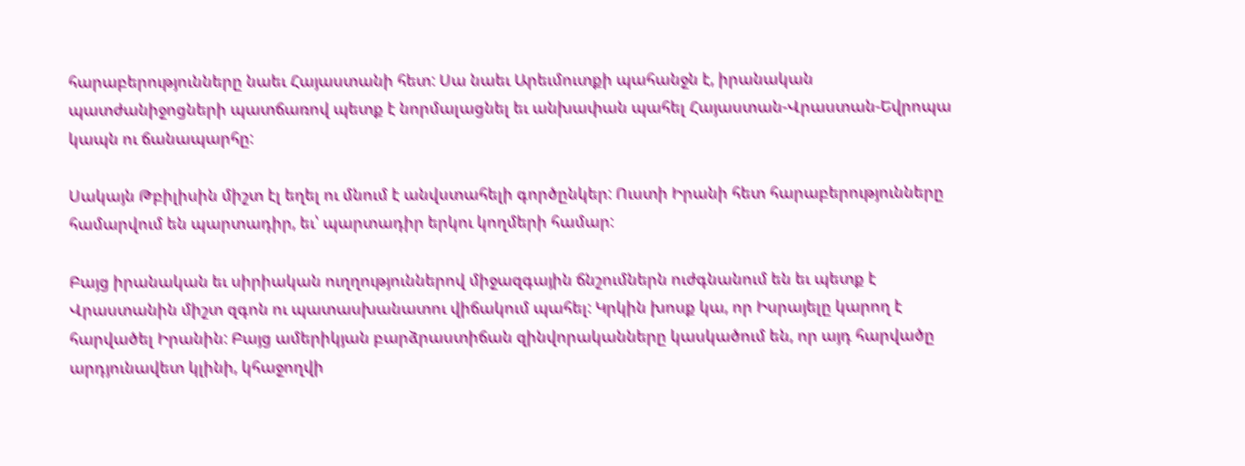հարաբերությունները նաեւ Հայաստանի հետ: Սա նաեւ Արեւմուտքի պահանջն է, իրանական պատժանիջոցների պատճառով պետք է նորմալացնել եւ անխափան պահել Հայաստան-Վրաստան-Եվրոպա կապն ու ճանապարհը:

Սակայն Թբիլիսին միշտ էլ եղել ու մնում է անվստահելի գործընկեր: Ուստի Իրանի հետ հարաբերությունները համարվում են պարտադիր, եւ՝ պարտադիր երկու կողմերի համար:

Բայց իրանական եւ սիրիական ուղղություններով միջազգային ճնշումներն ուժգնանում են եւ պետք է Վրաստանին միշտ զգոն ու պատասխանատու վիճակում պահել: Կրկին խոսք կա, որ Իսրայելը կարող է հարվածել Իրանին: Բայց ամերիկյան բարձրաստիճան զինվորականները կասկածում են, որ այդ հարվածը արդյունավետ կլինի, կհաջողվի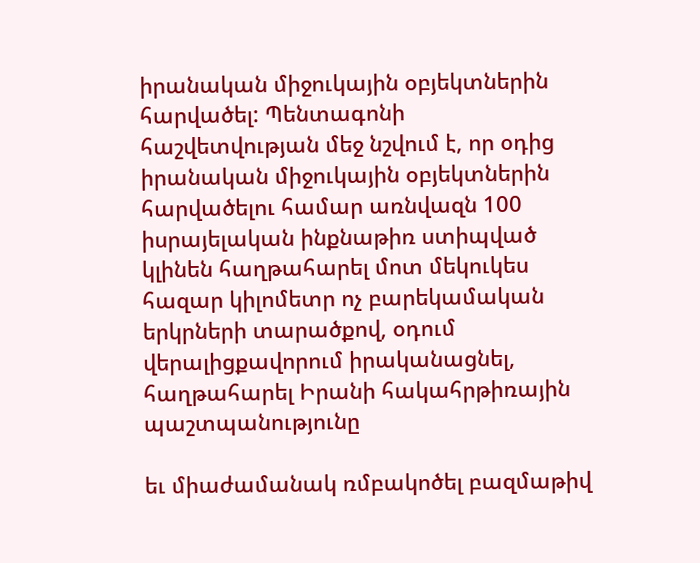իրանական միջուկային օբյեկտներին հարվածել: Պենտագոնի հաշվետվության մեջ նշվում է, որ օդից իրանական միջուկային օբյեկտներին հարվածելու համար առնվազն 100 իսրայելական ինքնաթիռ ստիպված կլինեն հաղթահարել մոտ մեկուկես հազար կիլոմետր ոչ բարեկամական երկրների տարածքով, օդում վերալիցքավորում իրականացնել, հաղթահարել Իրանի հակահրթիռային պաշտպանությունը

եւ միաժամանակ ռմբակոծել բազմաթիվ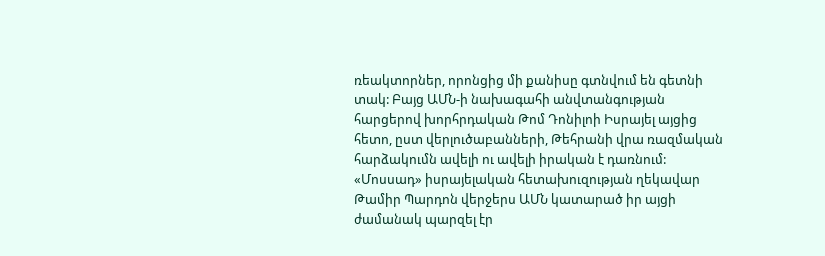ռեակտորներ, որոնցից մի քանիսը գտնվում են գետնի տակ: Բայց ԱՄՆ-ի նախագահի անվտանգության հարցերով խորհրդական Թոմ Դոնիլոի Իսրայել այցից հետո, ըստ վերլուծաբանների, Թեհրանի վրա ռազմական հարձակումն ավելի ու ավելի իրական է դառնում: «Մոսսադ» իսրայելական հետախուզության ղեկավար Թամիր Պարդոն վերջերս ԱՄՆ կատարած իր այցի ժամանակ պարզել էր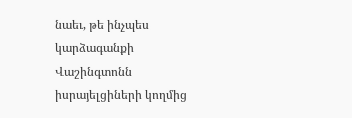նաեւ, թե ինչպես կարձագանքի Վաշինգտոնն իսրայելցիների կողմից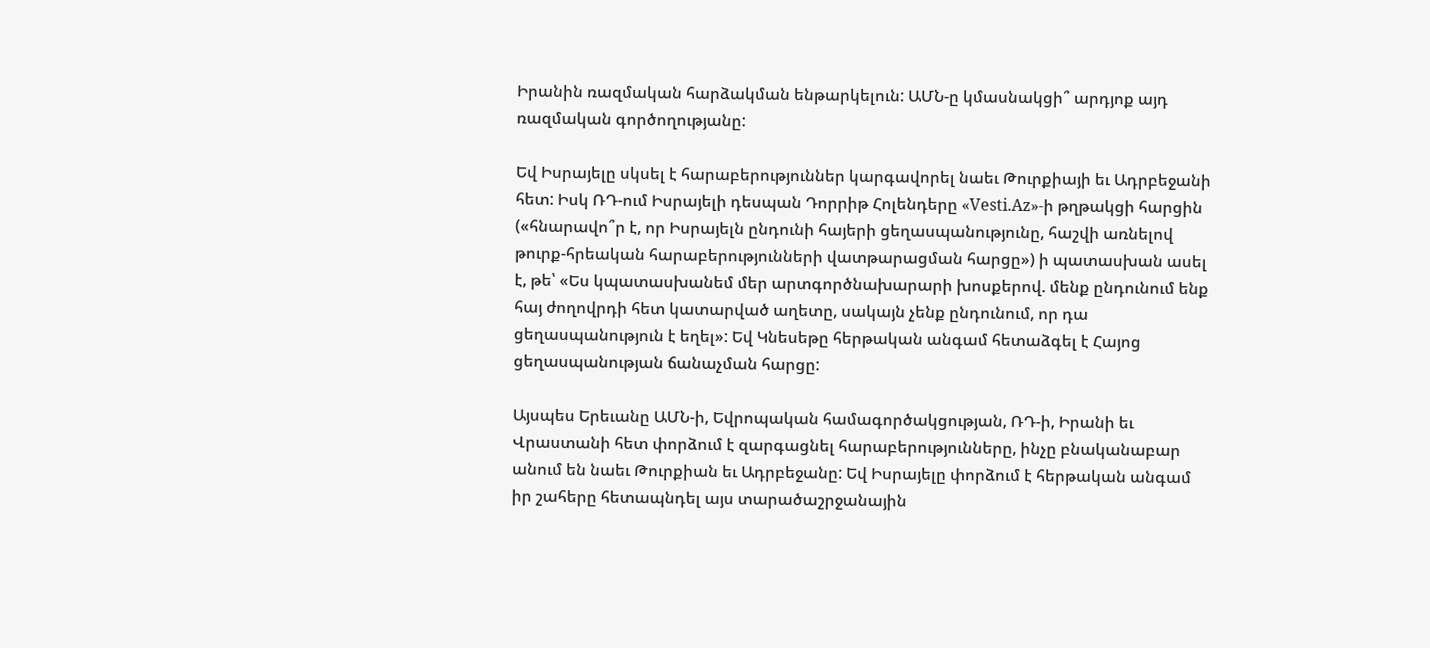Իրանին ռազմական հարձակման ենթարկելուն: ԱՄՆ-ը կմասնակցի՞ արդյոք այդ ռազմական գործողությանը:

Եվ Իսրայելը սկսել է հարաբերություններ կարգավորել նաեւ Թուրքիայի եւ Ադրբեջանի հետ: Իսկ ՌԴ-ում Իսրայելի դեսպան Դորրիթ Հոլենդերը «Vesti.Az»-ի թղթակցի հարցին («հնարավո՞ր է, որ Իսրայելն ընդունի հայերի ցեղասպանությունը, հաշվի առնելով թուրք-հրեական հարաբերությունների վատթարացման հարցը») ի պատասխան ասել է, թե՝ «Ես կպատասխանեմ մեր արտգործնախարարի խոսքերով. մենք ընդունում ենք հայ ժողովրդի հետ կատարված աղետը, սակայն չենք ընդունում, որ դա ցեղասպանություն է եղել»: Եվ Կնեսեթը հերթական անգամ հետաձգել է Հայոց ցեղասպանության ճանաչման հարցը:

Այսպես Երեւանը ԱՄՆ-ի, Եվրոպական համագործակցության, ՌԴ-ի, Իրանի եւ Վրաստանի հետ փորձում է զարգացնել հարաբերությունները, ինչը բնականաբար անում են նաեւ Թուրքիան եւ Ադրբեջանը: Եվ Իսրայելը փորձում է հերթական անգամ իր շահերը հետապնդել այս տարածաշրջանային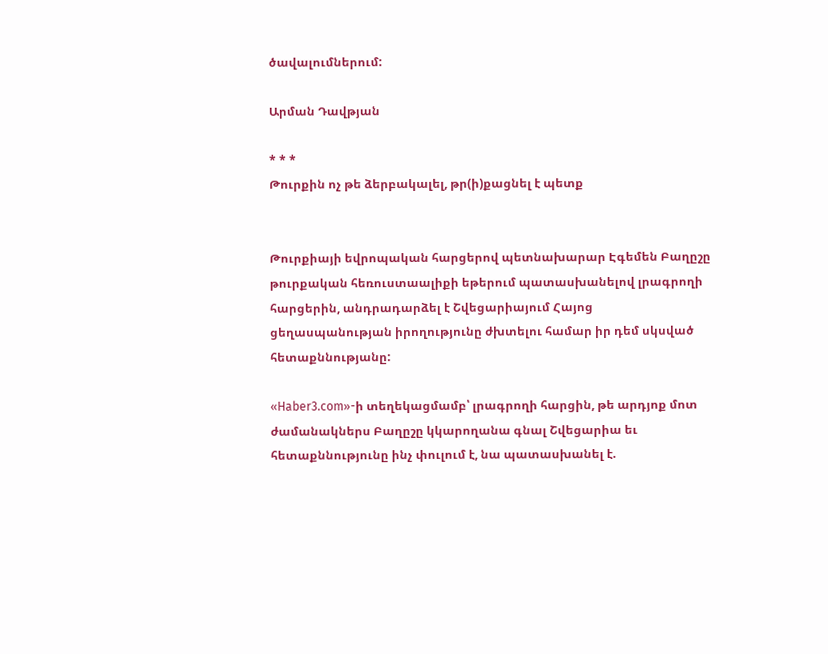ծավալումներում:

Արման Դավթյան

* * *
Թուրքին ոչ թե ձերբակալել, թր(ի)քացնել է պետք


Թուրքիայի եվրոպական հարցերով պետնախարար Էգեմեն Բաղըշը թուրքական հեռուստաալիքի եթերում պատասխանելով լրագրողի հարցերին, անդրադարձել է Շվեցարիայում Հայոց ցեղասպանության իրողությունը ժխտելու համար իր դեմ սկսված հետաքննությանը:

«Haber3.com»-ի տեղեկացմամբ՝ լրագրողի հարցին, թե արդյոք մոտ ժամանակներս Բաղըշը կկարողանա գնալ Շվեցարիա եւ հետաքննությունը ինչ փուլում է, նա պատասխանել է.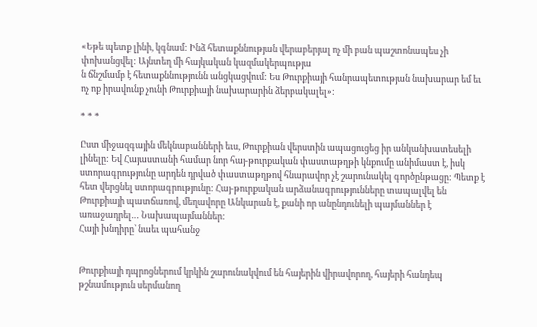«Եթե պետք լինի, կգնամ: Ինձ հետաքննության վերաբերյալ ոչ մի բան պաշտոնապես չի փոխանցվել: Այնտեղ մի հայկական կազմակերպությա
ն ճնշմամբ է հետաքննությունն անցկացվում: Ես Թուրքիայի հանրապետության նախարար եմ եւ ոչ ոք իրավունք չունի Թուրքիայի նախարարին ձերբակալել»:

* * *

Ըստ միջազգային մեկնաբանների եւս, Թուրքիան վերստին ապացուցեց իր անկանխատեսելի լինելը: Եվ Հայաստանի համար նոր հայ-թուրքական փաստաթղթի կնքումը անիմաստ է, իսկ ստորագրությունը արդեն դրված փաստաթղթով հնարավոր չէ շարունակել գործընթացը: Պետք է հետ վերցնել ստորագրությունը: Հայ-թուրքական արձանագրությունները տապալվել են Թուրքիայի պատճառով, մեղավորը Անկարան է, քանի որ անընդունելի պայմաններ է առաջադրել… Նախապայմաններ:
Հայի խնդիրը՝ նաեւ պահանջ


Թուրքիայի դպրոցներում կրկին շարունակվում են հայերին վիրավորող, հայերի հանդեպ թշնամություն սերմանող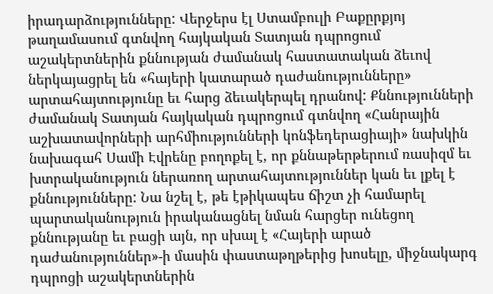իրադարձությունները: Վերջերս էլ Ստամբուլի Բաքըրքյոյ թաղամասում գտնվող հայկական Տատյան դպրոցում աշակերտներին քննության ժամանակ հաստատական ձեւով ներկայացրել են «հայերի կատարած դաժանությունները» արտահայտությունը եւ հարց ձեւակերպել դրանով: Քննությունների ժամանակ Տատյան հայկական դպրոցում գտնվող «Հանրային աշխատավորների արհմիությունների կոնֆեդերացիայի» նախկին նախագահ Սամի Էվրենը բողոքել է, որ քննաթերթերում ռասիզմ եւ խտրականություն ներառող արտահայտություններ կան եւ լքել է քննությունները: Նա նշել է, թե էթիկապես ճիշտ չի համարել պարտականություն իրականացնել նման հարցեր ունեցող քննությանը եւ բացի այն, որ սխալ է «Հայերի արած դաժանություններ»-ի մասին փաստաթղթերից խոսելը, միջնակարգ դպրոցի աշակերտներին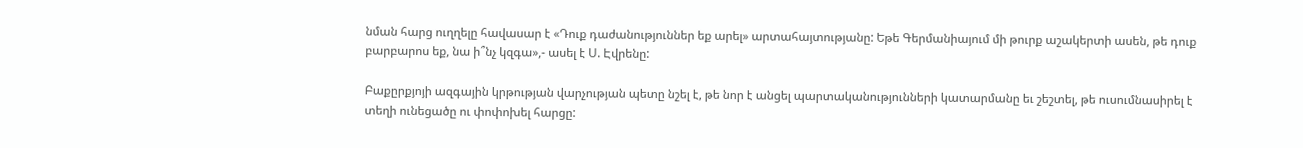նման հարց ուղղելը հավասար է «Դուք դաժանություններ եք արել» արտահայտությանը: Եթե Գերմանիայում մի թուրք աշակերտի ասեն, թե դուք բարբարոս եք, նա ի՞նչ կզգա»,- ասել է Ս. Էվրենը:

Բաքըրքյոյի ազգային կրթության վարչության պետը նշել է, թե նոր է անցել պարտականությունների կատարմանը եւ շեշտել, թե ուսումնասիրել է տեղի ունեցածը ու փոփոխել հարցը: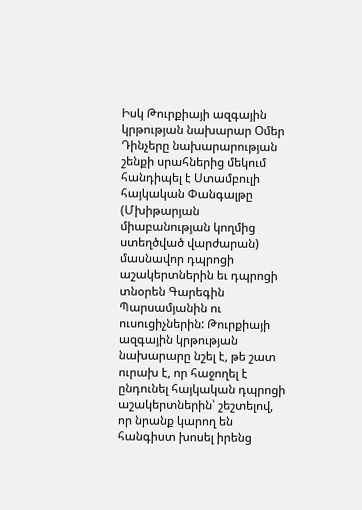Իսկ Թուրքիայի ազգային կրթության նախարար Օմեր Դինչերը նախարարության շենքի սրահներից մեկում հանդիպել է Ստամբուլի հայկական Փանգալթը (Մխիթարյան միաբանության կողմից ստեղծված վարժարան) մասնավոր դպրոցի աշակերտներին եւ դպրոցի տնօրեն Գարեգին Պարսամյանին ու ուսուցիչներին: Թուրքիայի ազգային կրթության նախարարը նշել է, թե շատ ուրախ է, որ հաջողել է ընդունել հայկական դպրոցի աշակերտներին՝ շեշտելով, որ նրանք կարող են հանգիստ խոսել իրենց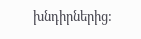խնդիրներից: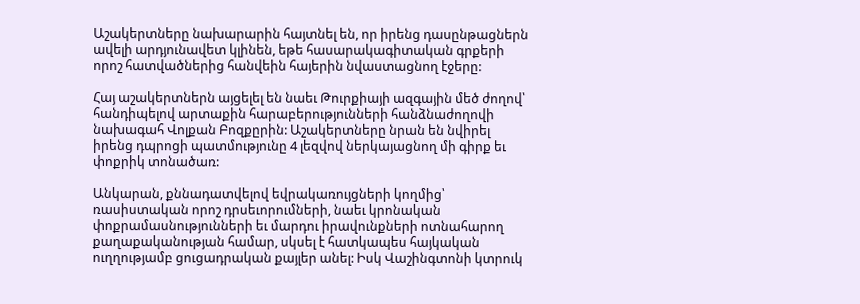Աշակերտները նախարարին հայտնել են, որ իրենց դասընթացներն ավելի արդյունավետ կլինեն, եթե հասարակագիտական գրքերի որոշ հատվածներից հանվեին հայերին նվաստացնող էջերը:

Հայ աշակերտներն այցելել են նաեւ Թուրքիայի ազգային մեծ ժողով՝ հանդիպելով արտաքին հարաբերությունների հանձնաժողովի նախագահ Վոլքան Բոզքըրին: Աշակերտները նրան են նվիրել իրենց դպրոցի պատմությունը 4 լեզվով ներկայացնող մի գիրք եւ փոքրիկ տոնածառ:

Անկարան, քննադատվելով եվրակառույցների կողմից՝ ռասիստական որոշ դրսեւորումների, նաեւ կրոնական փոքրամասնությունների եւ մարդու իրավունքների ոտնահարող քաղաքականության համար, սկսել է հատկապես հայկական ուղղությամբ ցուցադրական քայլեր անել: Իսկ Վաշինգտոնի կտրուկ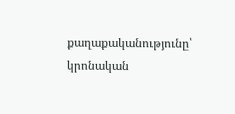քաղաքականությունը՝ կրոնական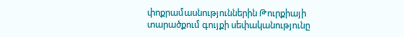փոքրամասնություններին Թուրքիայի տարածքում գույքի սեփականությունը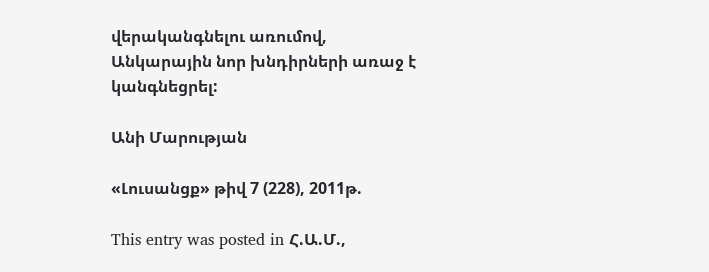վերականգնելու առումով, Անկարային նոր խնդիրների առաջ է կանգնեցրել:

Անի Մարության

«Լուսանցք» թիվ 7 (228), 2011թ.

This entry was posted in Հ.Ա.Մ.,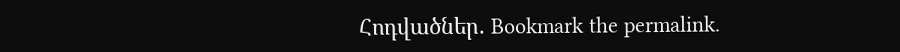Հոդվածներ. Bookmark the permalink.